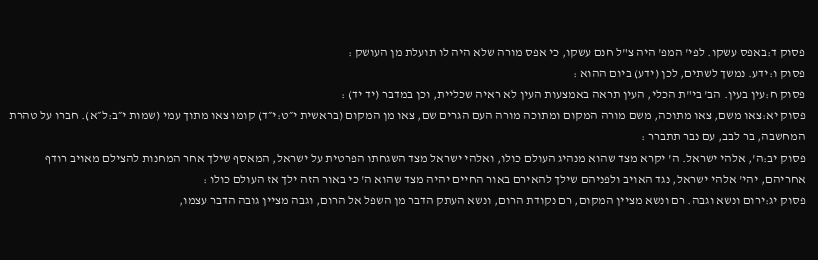פסוק ד:באפס עשקו. לפי' המפ' היה צ"ל חנם עשקו, כי אפס מורה שלא היה לו תועלת מן העושק :
פסוק ו:ידע. נמשך לשתים, לכן (ידע) ביום ההוא :
פסוק ח:עין בעין. הב' בי"ת הכלי, העין תראה באמצעות העין לא ראיה שכליית, וכן במדבר (יד יד) :
פסוק יא:צאו משם, צאו מתוכה, משם מורה המקום ומתוכה מורה העם הגרים שם, צאו מן המקום (בראשית י״ט:י״ד) קומו צאו מתוך עמי (שמות י״ב:ל״א). חברו על טהרת המחשבה, בר לבב, עם נבר תתברר :
פסוק יב:ה', אלהי ישראל. ה' יקרא מצד שהוא מנהיג העולם כולו, ואלהי ישראל מצד השגחתו הפרטית על ישראל, המאסף שילך אחר המחנות להצילם מאויב רודף אחריהם, יהי' אלהי ישראל, נגד האויב ולפניהם שילך להאירם באור החיים יהיה מצד שהוא ה' כי באור הזה ילך אז העולם כולו :
פסוק יג:ירום ונשא וגבה. רם ונשא מציין המקום, רם נקודת הרום, ונשא העתק הדבר מן השפל אל הרום, וגבה מציין גובה הדבר עצמו,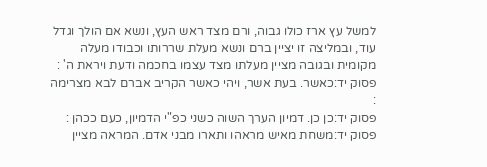למשל עץ ארז כולו גבוה, ורם מצד ראש העץ, ונשא אם הולך וגדל עוד, ובמליצה זו יציין ברם ונשא מעלת שררותו וכבודו מעלה מקומית ובגובה מציין מעלתו מצד עצמו בחכמה ודעת ויראת ה' :
פסוק יד:כאשר. בעת אשר, ויהי כאשר הקריב אברם לבא מצרימה :
פסוק יד:כן כן. דמיון הערך השוה כשני כפ"י הדמיון, כעם ככהן :
פסוק יד:משחת מאיש מראהו ותארו מבני אדם. המראה מציין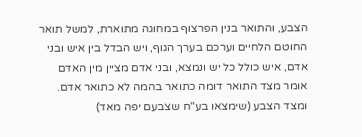הצבע, והתואר בנין הפרצוף במחוגה מתוארת, למשל תואר החוטם הלחיים וערכם בערך הגוף, ויש הבדל בין איש ובני אדם, איש כולל כל יש ונמצא, ובני אדם מציין מין האדם אומר מצד התואר דומה כתואר בהמה לא כתואר אדם. ומצד הצבע (שימצאו בע"ח שצבעם יפה מאד)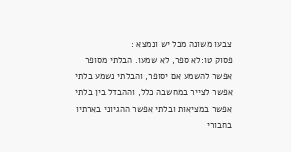צבעו משונה מכל יש ונמצא :
פסוק טו:לא ספר, לא שמעו. הבלתי מסופר אפשר להשמע אם יסופר, והבלתי נשמע בלתי אפשר לצייר במחשבה כלל, וההבדל בין בלתי אפשר במציאות ובלתי אפשר ההגיוני בארתיו בחבורי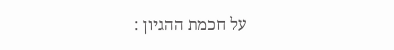על חכמת ההגיון :